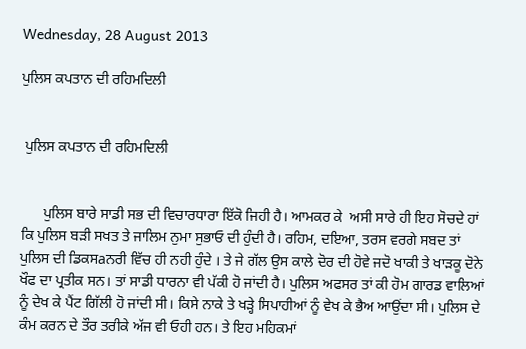Wednesday, 28 August 2013

ਪੁਲਿਸ ਕਪਤਾਨ ਦੀ ਰਹਿਮਦਿਲੀ


 ਪੁਲਿਸ ਕਪਤਾਨ ਦੀ ਰਹਿਮਦਿਲੀ


      ਪੁਲਿਸ ਬਾਰੇ ਸਾਡੀ ਸਭ ਦੀ ਵਿਚਾਰਧਾਰਾ ਇੱਕੋ ਜਿਹੀ ਹੈ। ਆਮਕਰ ਕੇ  ਅਸੀ ਸਾਰੇ ਹੀ ਇਹ ਸੋਚਦੇ ਹਾਂ ਕਿ ਪੁਲਿਸ ਬੜੀ ਸਖਤ ਤੇ ਜਾਲਿਮ ਨੁਮਾ ਸੁਭਾਓ ਦੀ ਹੁੰਦੀ ਹੈ। ਰਹਿਮ, ਦਇਆ, ਤਰਸ ਵਰਗੇ ਸਬਦ ਤਾਂ ਪੁਲਿਸ ਦੀ ਡਿਕਸaਨਰੀ ਵਿੱਚ ਹੀ ਨਹੀ ਹੁੰਦੇ । ਤੇ ਜੇ ਗੱਲ ਉਸ ਕਾਲੇ ਦੋਰ ਦੀ ਹੋਵੇ ਜਦੋ ਖਾਕੀ ਤੇ ਖਾੜਕੂ ਦੋਨੇ ਖੌਫ ਦਾ ਪ੍ਰਤੀਕ ਸਨ। ਤਾਂ ਸਾਡੀ ਧਾਰਨਾ ਵੀ ਪੱਕੀ ਹੋ ਜਾਂਦੀ ਹੈ। ਪੁਲਿਸ ਅਫਸਰ ਤਾਂ ਕੀ ਹੋਮ ਗਾਰਡ ਵਾਲਿਆਂ ਨੂੰ ਦੇਖ ਕੇ ਪੈਂਟ ਗਿੱਲੀ ਹੋ ਜਾਂਦੀ ਸੀ। ਕਿਸੇ ਨਾਕੇ ਤੇ ਖੜ੍ਹੇ ਸਿਪਾਹੀਆਂ ਨੂੰ ਵੇਖ ਕੇ ਭੈਅ ਆਉਂਦਾ ਸੀ। ਪੁਲਿਸ ਦੇ ਕੰਮ ਕਰਨ ਦੇ ਤੌਰ ਤਰੀਕੇ ਅੱਜ ਵੀ ਓਹੀ ਹਨ। ਤੇ ਇਹ ਮਹਿਕਮਾਂ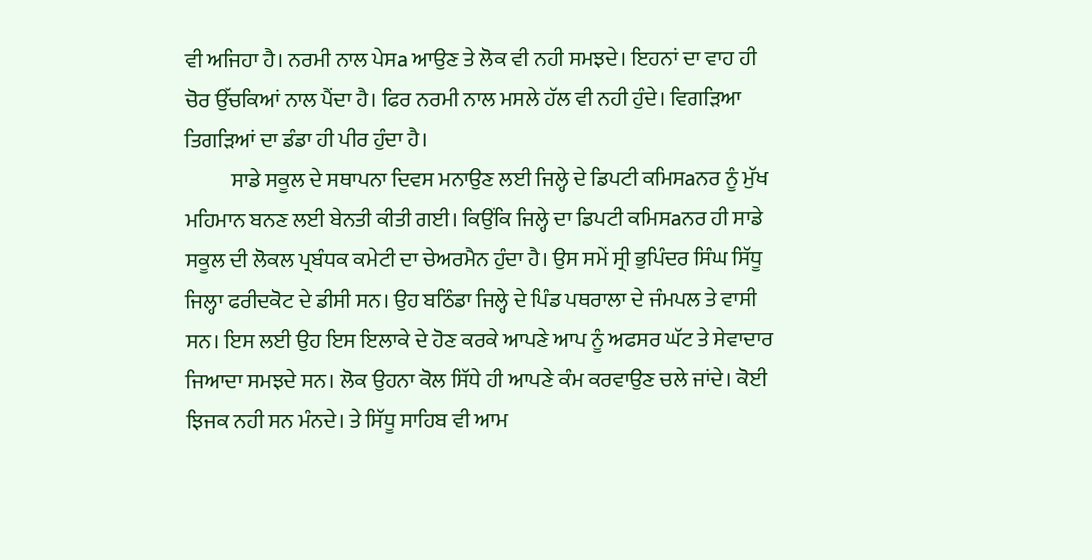ਵੀ ਅਜਿਹਾ ਹੈ। ਨਰਮੀ ਨਾਲ ਪੇਸa ਆਉਣ ਤੇ ਲੋਕ ਵੀ ਨਹੀ ਸਮਝਦੇ। ਇਹਨਾਂ ਦਾ ਵਾਹ ਹੀ ਚੋਰ ਉੱਚਕਿਆਂ ਨਾਲ ਪੈਂਦਾ ਹੈ। ਫਿਰ ਨਰਮੀ ਨਾਲ ਮਸਲੇ ਹੱਲ ਵੀ ਨਹੀ ਹੁੰਦੇ। ਵਿਗੜਿਆ ਤਿਗੜਿਆਂ ਦਾ ਡੰਡਾ ਹੀ ਪੀਰ ਹੁੰਦਾ ਹੈ।
           ਸਾਡੇ ਸਕੂਲ ਦੇ ਸਥਾਪਨਾ ਦਿਵਸ ਮਨਾਉਣ ਲਈ ਜਿਲ੍ਹੇ ਦੇ ਡਿਪਟੀ ਕਮਿਸaਨਰ ਨੂੰ ਮੁੱਖ ਮਹਿਮਾਨ ਬਨਣ ਲਈ ਬੇਨਤੀ ਕੀਤੀ ਗਈ। ਕਿਉਂਕਿ ਜਿਲ੍ਹੇ ਦਾ ਡਿਪਟੀ ਕਮਿਸaਨਰ ਹੀ ਸਾਡੇ ਸਕੂਲ ਦੀ ਲੋਕਲ ਪ੍ਰਬੰਧਕ ਕਮੇਟੀ ਦਾ ਚੇਅਰਮੈਨ ਹੁੰਦਾ ਹੈ। ਉਸ ਸਮੇਂ ਸ੍ਰੀ ਭੁਪਿੰਦਰ ਸਿੰਘ ਸਿੱਧੂ ਜਿਲ੍ਹਾ ਫਰੀਦਕੋਟ ਦੇ ਡੀਸੀ ਸਨ। ਉਹ ਬਠਿੰਡਾ ਜਿਲ੍ਹੇ ਦੇ ਪਿੰਡ ਪਥਰਾਲਾ ਦੇ ਜੰਮਪਲ ਤੇ ਵਾਸੀ ਸਨ। ਇਸ ਲਈ ਉਹ ਇਸ ਇਲਾਕੇ ਦੇ ਹੋਣ ਕਰਕੇ ਆਪਣੇ ਆਪ ਨੂੰ ਅਫਸਰ ਘੱਟ ਤੇ ਸੇਵਾਦਾਰ ਜਿਆਦਾ ਸਮਝਦੇ ਸਨ। ਲੋਕ ਉਹਨਾ ਕੋਲ ਸਿੱਧੇ ਹੀ ਆਪਣੇ ਕੰਮ ਕਰਵਾਉਣ ਚਲੇ ਜਾਂਦੇ। ਕੋਈ ਝਿਜਕ ਨਹੀ ਸਨ ਮੰਨਦੇ। ਤੇ ਸਿੱਧੂ ਸਾਹਿਬ ਵੀ ਆਮ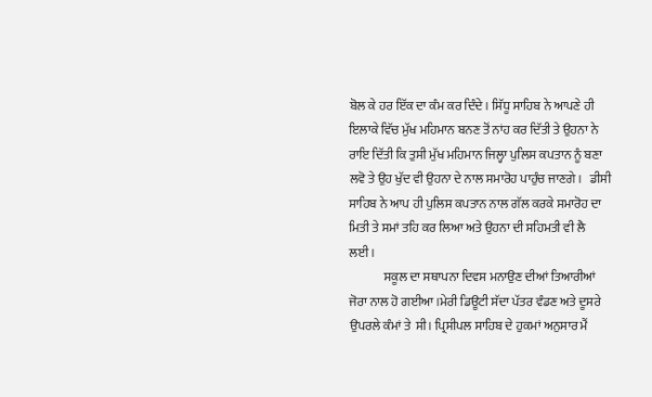ਬੋਲ ਕੇ ਹਰ ਇੱਕ ਦਾ ਕੰਮ ਕਰ ਦਿੰਦੇ। ਸਿੱਧੂ ਸਾਹਿਬ ਨੇ ਆਪਣੇ ਹੀ  ਇਲਾਕੇ ਵਿੱਚ ਮੁੱਖ ਮਹਿਮਾਨ ਬਨਣ ਤੋਂ ਨਾਂਹ ਕਰ ਦਿੱਤੀ ਤੇ ਉਹਨਾ ਨੇ ਰਾਇ ਦਿੱਤੀ ਕਿ ਤੁਸੀ ਮੁੱਖ ਮਹਿਮਾਨ ਜਿਲ੍ਹਾ ਪੁਲਿਸ ਕਪਤਾਨ ਨੂੰ ਬਣਾ ਲਵੋ ਤੇ ਉਹ ਖੁੱਦ ਵੀ ਉਹਨਾ ਦੇ ਨਾਲ ਸਮਾਰੋਹ ਪਾਹੁੰਚ ਜਾਣਗੇ।   ਡੀਸੀ ਸਾਹਿਬ ਨੇ ਆਪ ਹੀ ਪੁਲਿਸ ਕਪਤਾਨ ਨਾਲ ਗੱਲ ਕਰਕੇ ਸਮਾਰੋਹ ਦਾ ਮਿਤੀ ਤੇ ਸਮਾਂ ਤਹਿ ਕਰ ਲਿਆ ਅਤੇ ਉਹਨਾ ਦੀ ਸਹਿਮਤੀ ਵੀ ਲੈ ਲਈ।
              ਸਕੂਲ ਦਾ ਸਥਾਪਨਾ ਦਿਵਸ ਮਨਾਉਣ ਦੀਆਂ ਤਿਆਰੀਆਂ ਜੋਰਾ ਨਾਲ ਹੋ ਗਈਆ।ਮੇਰੀ ਡਿਊਟੀ ਸੱਦਾ ਪੱਤਰ ਵੰਡਣ ਅਤੇ ਦੂਸਰੇ ਉਪਰਲੇ ਕੰਮਾਂ ਤੇ  ਸੀ। ਪ੍ਰਿਸੀਪਲ ਸਾਹਿਬ ਦੇ ਹੁਕਮਾਂ ਅਨੁਸਾਰ ਮੈਂ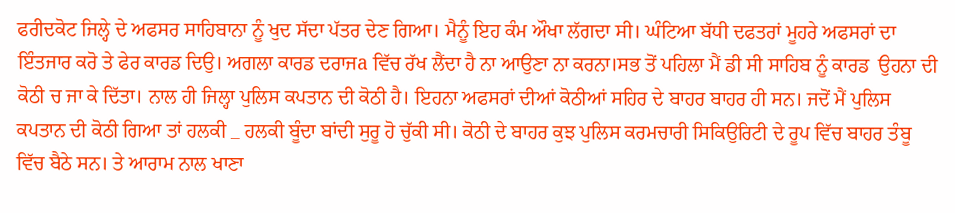ਫਰੀਦਕੋਟ ਜਿਲ੍ਹੇ ਦੇ ਅਫਸਰ ਸਾਹਿਬਾਨਾ ਨੂੰ ਖੁਦ ਸੱਦਾ ਪੱਤਰ ਦੇਣ ਗਿਆ। ਮੈਨੂੰ ਇਹ ਕੰਮ ਔਖਾ ਲੱਗਦਾ ਸੀ। ਘੰਟਿਆ ਬੱਧੀ ਦਫਤਰਾਂ ਮੂਹਰੇ ਅਫਸਰਾਂ ਦਾ ਇੰਤਜਾਰ ਕਰੋ ਤੇ ਫੇਰ ਕਾਰਡ ਦਿਉ। ਅਗਲਾ ਕਾਰਡ ਦਰਾਜa ਵਿੱਚ ਰੱਖ ਲੈਂਦਾ ਹੈ ਨਾ ਆਉਣਾ ਨਾ ਕਰਨਾ।ਸਭ ਤੋਂ ਪਹਿਲਾ ਮੈਂ ਡੀ ਸੀ ਸਾਹਿਬ ਨੂੰ ਕਾਰਡ  ਉਹਨਾ ਦੀ ਕੋਠੀ ਚ ਜਾ ਕੇ ਦਿੱਤਾ। ਨਾਲ ਹੀ ਜਿਲ੍ਹਾ ਪੁਲਿਸ ਕਪਤਾਨ ਦੀ ਕੋਠੀ ਹੈ। ਇਹਨਾ ਅਫਸਰਾਂ ਦੀਆਂ ਕੋਠੀਆਂ ਸਹਿਰ ਦੇ ਬਾਹਰ ਬਾਹਰ ਹੀ ਸਨ। ਜਦੋਂ ਮੈਂ ਪੁਲਿਸ ਕਪਤਾਨ ਦੀ ਕੋਠੀ ਗਿਆ ਤਾਂ ਹਲਕੀ _ ਹਲਕੀ ਬੂੰਦਾ ਬਾਂਦੀ ਸੁਰੂ ਹੋ ਚੁੱਕੀ ਸੀ। ਕੋਠੀ ਦੇ ਬਾਹਰ ਕੁਝ ਪੁਲਿਸ ਕਰਮਚਾਰੀ ਸਿਕਿਉਰਿਟੀ ਦੇ ਰੂਪ ਵਿੱਚ ਬਾਹਰ ਤੰਬੂ ਵਿੱਚ ਬੈਠੇ ਸਨ। ਤੇ ਆਰਾਮ ਨਾਲ ਖਾਣਾ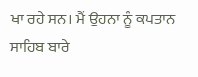ਖਾ ਰਹੇ ਸਨ। ਮੈਂ ਉਹਨਾ ਨੂੰ ਕਪਤਾਨ ਸਾਹਿਬ ਬਾਰੇ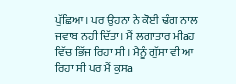ਪੁੱਛਿਆ। ਪਰ ਉਹਨਾ ਨੇ ਕੋਈ ਢੰਗ ਨਾਲ ਜਵਾਬ ਨਹੀ ਦਿੱਤਾ। ਮੈਂ ਲਗਾਤਾਰ ਮੀaਹ ਵਿੱਚ ਭਿੱਜ ਰਿਹਾ ਸੀ। ਮੈਨੂੰ ਗੁੱਸਾ ਵੀ ਆ ਰਿਹਾ ਸੀ ਪਰ ਮੈਂ ਕੁਸa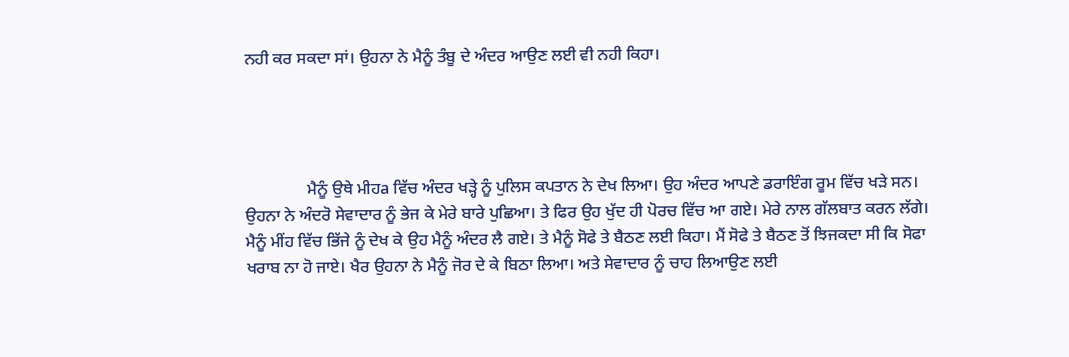ਨਹੀ ਕਰ ਸਕਦਾ ਸਾਂ। ਉਹਨਾ ਨੇ ਮੈਨੂੰ ਤੰਬੂ ਦੇ ਅੰਦਰ ਆਉਣ ਲਈ ਵੀ ਨਹੀ ਕਿਹਾ।




               ਮੈਨੂੰ ਉਥੇ ਮੀਹa ਵਿੱਚ ਅੰਦਰ ਖੜ੍ਹੇ ਨੂੰ ਪੁਲਿਸ ਕਪਤਾਨ ਨੇ ਦੇਖ ਲਿਆ। ਉਹ ਅੰਦਰ ਆਪਣੇ ਡਰਾਇੰਗ ਰੂਮ ਵਿੱਚ ਖੜੇ ਸਨ। ਉਹਨਾ ਨੇ ਅੰਦਰੋ ਸੇਵਾਦਾਰ ਨੂੰ ਭੇਜ ਕੇ ਮੇਰੇ ਬਾਰੇ ਪੁਛਿਆ। ਤੇ ਫਿਰ ਉਹ ਖੁੱਦ ਹੀ ਪੋਰਚ ਵਿੱਚ ਆ ਗਏ। ਮੇਰੇ ਨਾਲ ਗੱਲਬਾਤ ਕਰਨ ਲੱਗੇ। ਮੈਨੂੰ ਮੀਂਹ ਵਿੱਚ ਭਿੱਜੇ ਨੂੰ ਦੇਖ ਕੇ ਉਹ ਮੈਨੂੰ ਅੰਦਰ ਲੈ ਗਏ। ਤੇ ਮੈਨੂੰ ਸੋਫੇ ਤੇ ਬੈਠਣ ਲਈ ਕਿਹਾ। ਮੈਂ ਸੋਫੇ ਤੇ ਬੈਠਣ ਤੋਂ ਝਿਜਕਦਾ ਸੀ ਕਿ ਸੋਫਾ ਖਰਾਬ ਨਾ ਹੋ ਜਾਏ। ਖੈਰ ਉਹਨਾ ਨੇ ਮੈਨੂੰ ਜੋਰ ਦੇ ਕੇ ਬਿਠਾ ਲਿਆ। ਅਤੇ ਸੇਵਾਦਾਰ ਨੂੰ ਚਾਹ ਲਿਆਉਣ ਲਈ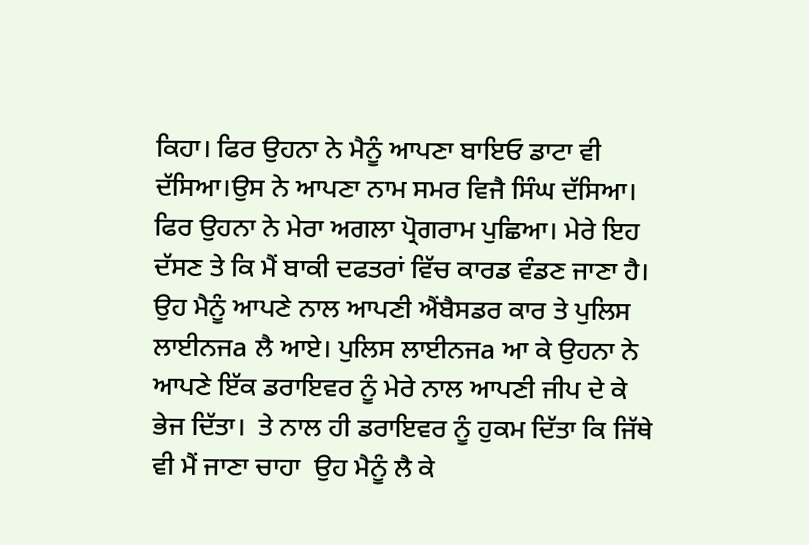ਕਿਹਾ। ਫਿਰ ਉਹਨਾ ਨੇ ਮੈਨੂੰ ਆਪਣਾ ਬਾਇਓ ਡਾਟਾ ਵੀ ਦੱਸਿਆ।ਉਸ ਨੇ ਆਪਣਾ ਨਾਮ ਸਮਰ ਵਿਜੈ ਸਿੰਘ ਦੱਸਿਆ।  ਫਿਰ ਉਹਨਾ ਨੇ ਮੇਰਾ ਅਗਲਾ ਪ੍ਰੋਗਰਾਮ ਪੁਛਿਆ। ਮੇਰੇ ਇਹ ਦੱਸਣ ਤੇ ਕਿ ਮੈਂ ਬਾਕੀ ਦਫਤਰਾਂ ਵਿੱਚ ਕਾਰਡ ਵੰਡਣ ਜਾਣਾ ਹੈ। ਉਹ ਮੈਨੂੰ ਆਪਣੇ ਨਾਲ ਆਪਣੀ ਐਂਬੈਸਡਰ ਕਾਰ ਤੇ ਪੁਲਿਸ ਲਾਈਨਜa ਲੈ ਆਏ। ਪੁਲਿਸ ਲਾਈਨਜa ਆ ਕੇ ਉਹਨਾ ਨੇ ਆਪਣੇ ਇੱਕ ਡਰਾਇਵਰ ਨੂੰ ਮੇਰੇ ਨਾਲ ਆਪਣੀ ਜੀਪ ਦੇ ਕੇ ਭੇਜ ਦਿੱਤਾ।  ਤੇ ਨਾਲ ਹੀ ਡਰਾਇਵਰ ਨੂੰ ਹੁਕਮ ਦਿੱਤਾ ਕਿ ਜਿੱਥੇ ਵੀ ਮੈਂ ਜਾਣਾ ਚਾਹਾ  ਉਹ ਮੈਨੂੰ ਲੈ ਕੇ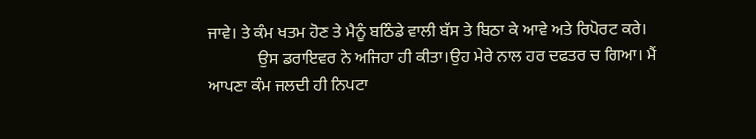ਜਾਵੇ। ਤੇ ਕੰਮ ਖਤਮ ਹੋਣ ਤੇ ਮੈਨੂੰ ਬਠਿੰਡੇ ਵਾਲੀ ਬੱਸ ਤੇ ਬਿਠਾ ਕੇ ਆਵੇ ਅਤੇ ਰਿਪੋਰਟ ਕਰੇ।
            ਉਸ ਡਰਾਇਵਰ ਨੇ ਅਜਿਹਾ ਹੀ ਕੀਤਾ।ਉਹ ਮੇਰੇ ਨਾਲ ਹਰ ਦਫਤਰ ਚ ਗਿਆ। ਮੈਂ ਆਪਣਾ ਕੰਮ ਜਲਦੀ ਹੀ ਨਿਪਟਾ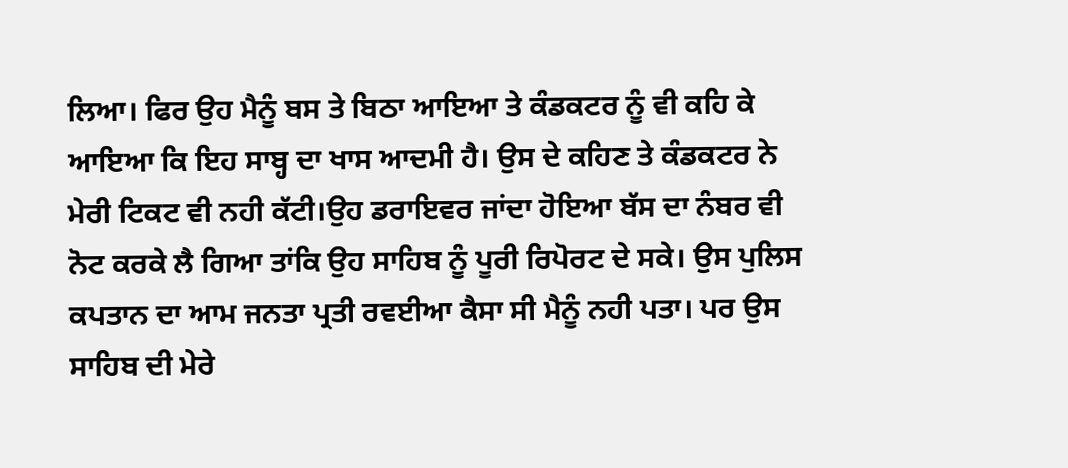ਲਿਆ। ਫਿਰ ਉਹ ਮੈਨੂੰ ਬਸ ਤੇ ਬਿਠਾ ਆਇਆ ਤੇ ਕੰਡਕਟਰ ਨੂੰ ਵੀ ਕਹਿ ਕੇ ਆਇਆ ਕਿ ਇਹ ਸਾਬ੍ਹ ਦਾ ਖਾਸ ਆਦਮੀ ਹੈ। ਉਸ ਦੇ ਕਹਿਣ ਤੇ ਕੰਡਕਟਰ ਨੇ ਮੇਰੀ ਟਿਕਟ ਵੀ ਨਹੀ ਕੱਟੀ।ਉਹ ਡਰਾਇਵਰ ਜਾਂਦਾ ਹੋਇਆ ਬੱਸ ਦਾ ਨੰਬਰ ਵੀ ਨੋਟ ਕਰਕੇ ਲੈ ਗਿਆ ਤਾਂਕਿ ਉਹ ਸਾਹਿਬ ਨੂੰ ਪੂਰੀ ਰਿਪੋਰਟ ਦੇ ਸਕੇ। ਉਸ ਪੁਲਿਸ ਕਪਤਾਨ ਦਾ ਆਮ ਜਨਤਾ ਪ੍ਰਤੀ ਰਵਈਆ ਕੈਸਾ ਸੀ ਮੈਨੂੰ ਨਹੀ ਪਤਾ। ਪਰ ਉਸ ਸਾਹਿਬ ਦੀ ਮੇਰੇ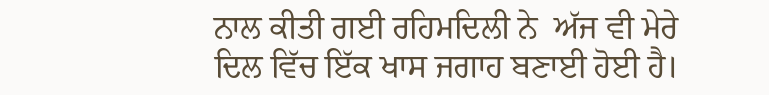ਨਾਲ ਕੀਤੀ ਗਈ ਰਹਿਮਦਿਲੀ ਨੇ  ਅੱਜ ਵੀ ਮੇਰੇ ਦਿਲ ਵਿੱਚ ਇੱਕ ਖਾਸ ਜਗਾਹ ਬਣਾਈ ਹੋਈ ਹੈ।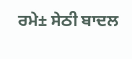ਰਮੇ± ਸੇਠੀ ਬਾਦਲ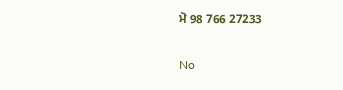ਮੋ 98 766 27233

No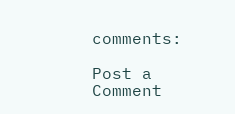comments:

Post a Comment